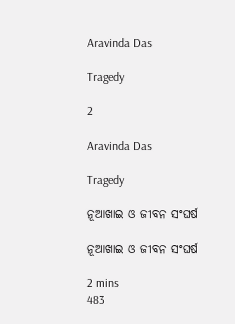Aravinda Das

Tragedy

2

Aravinda Das

Tragedy

ନୂଆଖାଇ ଓ ଜୀବନ ସଂଘର୍ଷ

ନୂଆଖାଇ ଓ ଜୀବନ ସଂଘର୍ଷ

2 mins
483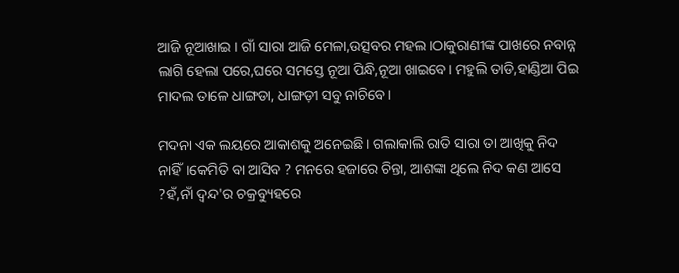ଆଜି ନୂଆଖାଇ । ଗାଁ ସାରା ଆଜି ମେଳା,ଉତ୍ସବର ମହଲ।ଠାକୁରାଣୀଙ୍କ ପାଖରେ ନବାନ୍ନ ଲାଗି ହେଲା ପରେ,ଘରେ ସମସ୍ତେ ନୂଆ ପିନ୍ଧି,ନୂଆ ଖାଇବେ। ମହୁଲି ତାଡି,ହାଣ୍ଡିଆ ପିଇ ମାଦଲ ତାଳେ ଧାଙ୍ଗଡା, ଧାଙ୍ଗଡ଼ୀ ସବୁ ନାଚିବେ।

ମଦନା ଏକ ଲୟରେ ଆକାଶକୁ ଅନେଇଛି । ଗଲାକାଲି ରାତି ସାରା ତା ଆଖିକୁ ନିଦ ନାହିଁ।କେମିତି ବା ଆସିବ ? ମନରେ ହଜାରେ ଚିନ୍ତା, ଆଶଙ୍କା ଥିଲେ ନିଦ କଣ ଆସେ ?ହଁ,ନାଁ ଦ୍ଵନ୍ଦ'ର ଚକ୍ରବ୍ୟୁହରେ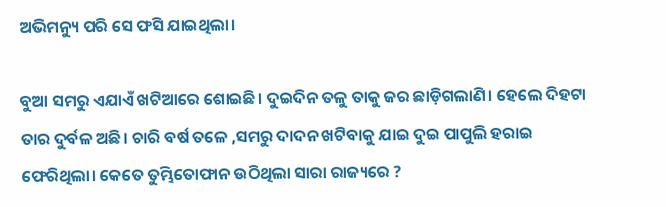ଅଭିମନ୍ୟୁ ପରି ସେ ଫସି ଯାଇଥିଲା।

ବୁଆ ସମରୁ ଏଯାଏଁ ଖଟିଆରେ ଶୋଇଛି। ଦୁଇଦିନ ତଳୁ ତାକୁ ଜର ଛାଡ଼ିଗଲାଣି। ହେଲେ ଦିହଟା ତାର ଦୁର୍ବଳ ଅଛି। ଚାରି ବର୍ଷ ତଳେ ,ସମରୁ ଦାଦନ ଖଟିବାକୁ ଯାଇ ଦୁଇ ପାପୁଲି ହରାଇ ଫେରିଥିଲା। କେତେ ତୁମ୍ଭିତୋଫାନ ଉଠିଥିଲା ସାରା ରାଜ୍ୟରେ ?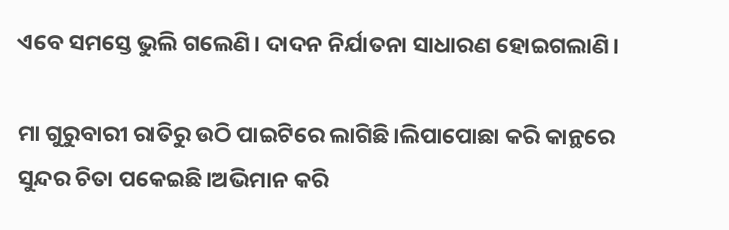ଏବେ ସମସ୍ତେ ଭୁଲି ଗଲେଣି। ଦାଦନ ନିର୍ଯାତନା ସାଧାରଣ ହୋଇଗଲାଣି।

ମା ଗୁରୁବାରୀ ରାତିରୁ ଉଠି ପାଇଟିରେ ଲାଗିଛି।ଲିପାପୋଛା କରି କାନ୍ଥରେ ସୁନ୍ଦର ଚିତା ପକେଇଛି।ଅଭିମାନ କରି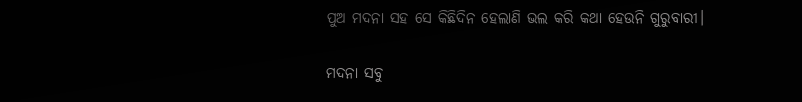ପୁଅ ମଦନା ସହ ସେ କିଛିଦିନ ହେଲାଣି ଭଲ କରି କଥା ହେଉନି ଗୁରୁବାରୀ।

ମଦନା ସବୁ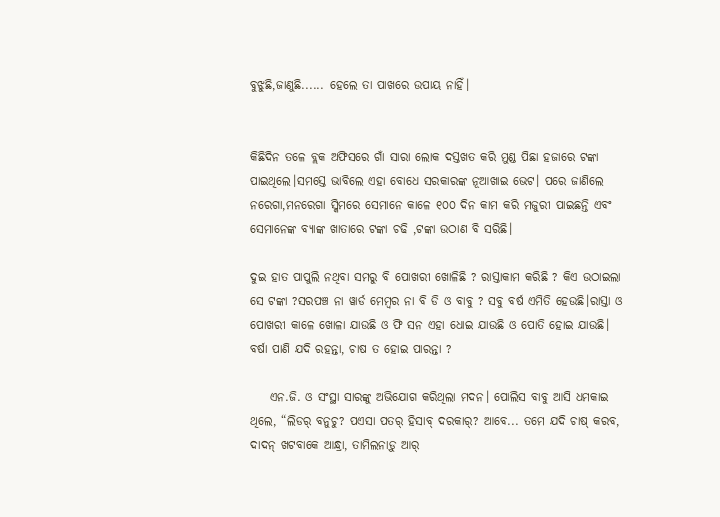ବୁଝୁଛି,ଜାଣୁଛି...... ହେଲେ ତା ପାଖରେ ଉପାୟ ନାହିଁ।


କିଛିଦିନ ତଳେ ବ୍ଲକ ଅଫିସରେ ଗାଁ ସାରା ଲୋକ ଦସ୍ତଖତ କରି ମୁଣ୍ଡ ପିଛା ହଜାରେ ଟଙ୍କା ପାଇଥିଲେ।ସମସ୍ତେ ଭାବିଲେ ଏହା ବୋଧେ ସରକାରଙ୍କ ନୂଆଖାଇ ଭେଟ। ପରେ ଜାଣିଲେ ନରେଗା,ମନରେଗା ସ୍କିମରେ ସେମାନେ କାଳେ ୧୦୦ ଦିନ କାମ କରି ମଜୁରୀ ପାଇଛନ୍ତି ଏବଂ ସେମାନେଙ୍କ ବ୍ୟାଙ୍କ ଖାତାରେ ଟଙ୍କା ଚଢି ,ଟଙ୍କା ଉଠାଣ ବି ସରିଛି।

ଦୁଇ ହାତ ପାପୁଲି ନଥିବା ସମରୁ ବି ପୋଖରୀ ଖୋଳିଛି ? ରାସ୍ତାକାମ କରିଛି ? କିଏ ଉଠାଇଲା ସେ ଟଙ୍କା ?ସରପଞ୍ଚ ନା ୱାର୍ଡ ମେମ୍ବର ନା ବି ଡି ଓ ବାବୁ ? ସବୁ ବର୍ଷ ଏମିତି ହେଉଛି।ରାସ୍ତା ଓ ପୋଖରୀ କାଳେ ଖୋଳା ଯାଉଛି ଓ ଫି ସନ ଏହା ଧୋଇ ଯାଉଛି ଓ ପୋତି ହୋଇ ଯାଉଛି। ବର୍ଷା ପାଣି ଯଦି ରହନ୍ତା, ଚାଷ ତ ହୋଇ ପାରନ୍ତା ?

    ଏନ.ଜି. ଓ ସଂସ୍ଥା ସାରଙ୍କୁ ଅଭିଯୋଗ କରିଥିଲା ମଦନ। ପୋଲିସ ବାବୁ ଆସି ଧମକାଇ ଥିଲେ, “ଲିଡର୍ ବନୁଚୁ? ପଏସା ପତର୍ ହିସାବ୍ ଦରକାର୍? ଆବେ... ତମେ ଯଦି ଚାଷ୍ କରବ, ଦାଦନ୍ ଖଟବାକେ ଆନ୍ଧ୍ରା, ତାମିଲନାଡ଼ୁ ଆର୍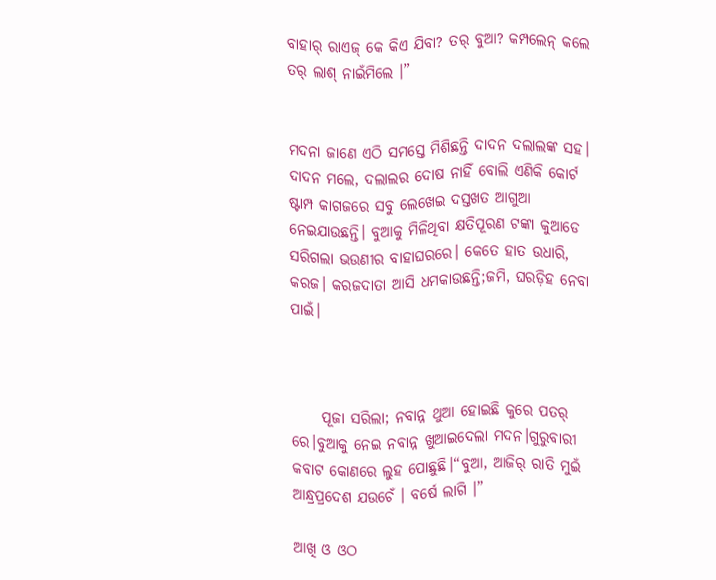ବାହାର୍ ରାଏଜ୍ କେ କିଏ ଯିବା? ତର୍ ବୁଆ? କମ୍ପଲେନ୍ କଲେ ତର୍ ଲାଶ୍ ନାଇଁମିଲେ ।”


ମଦନା ଜାଣେ ଏଠି ସମସ୍ତେ ମିଶିଛନ୍ତି ଦାଦନ ଦଲାଲଙ୍କ ସହ। ଦାଦନ ମଲେ, ଦଲାଲର ଦୋଷ ନାହିଁ ବୋଲି ଏଣିକି କୋର୍ଟ ଷ୍ଟାମ୍ପ କାଗଜରେ ସବୁ ଲେଖେଇ ଦସ୍ତଖତ ଆଗୁଆ ନେଇଯାଉଛନ୍ତି। ବୁଆକୁ ମିଳିଥିବା କ୍ଷତିପୂରଣ ଟଙ୍କା କୁଆଡେ ସରିଗଲା ଭଉଣୀର ବାହାଘରରେ। କେତେ ହାତ ଉଧାରି, କରଜ। କରଜଦାତା ଆସି ଧମକାଉଛନ୍ତି;ଜମି, ଘରଡ଼ିହ ନେବା ପାଇଁ।



     ପୂଜା ସରିଲା; ନବାନ୍ନ ଥୁଆ ହୋଇଛି କୁରେ ପତର୍ ରେ।ବୁଆକୁ ନେଇ ନବାନ୍ନ ଖୁଆଇଦେଲା ମଦନ।ଗୁରୁବାରୀ କବାଟ କୋଣରେ ଲୁହ ପୋଛୁଛି।“ବୁଆ, ଆଜିର୍ ରାତି ମୁଇଁ ଆନ୍ଧ୍ରପ୍ରଦେଶ ଯଉଚେଁ । ବର୍ଷେ ଲାଗି ।”

ଆଖି ଓ ଓଠ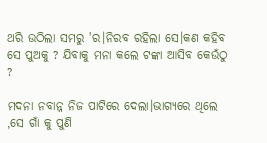ଥରି ଉଠିଲା ସମରୁ 'ର।ନିରବ ରହିଲା ସେ।କଣ କହିବ ସେ ପୁଅକୁ ? ଯିବାକୁ ମନା କଲେ ଟଙ୍କା ଆସିବ କେଉଁଠୁ ?

ମଦନା ନବାନ୍ନ ନିଜ ପାଟିରେ ଦେଲା।ଭାଗ୍ୟରେ ଥିଲେ ,ସେ ଗାଁ କୁ ପୁଣି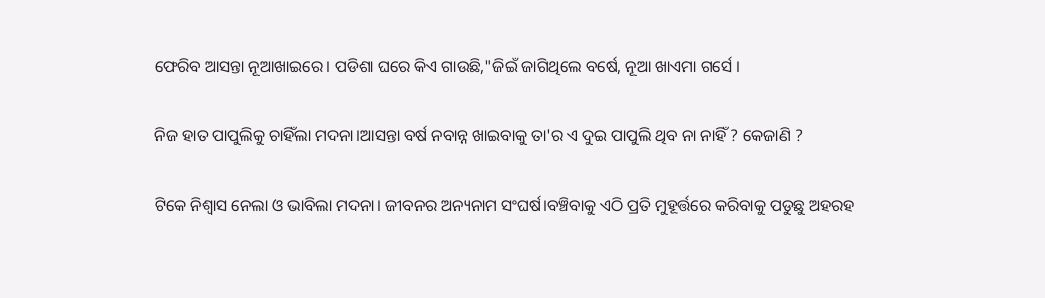ଫେରିବ ଆସନ୍ତା ନୂଆଖାଇରେ। ପଡିଶା ଘରେ କିଏ ଗାଉଛି,"ଜିଇଁ ଜାଗିଥିଲେ ବର୍ଷେ, ନୂଆ ଖାଏମା ଗର୍ସେ ।

ନିଜ ହାତ ପାପୁଲିକୁ ଚାହିଁଲା ମଦନା।ଆସନ୍ତା ବର୍ଷ ନବାନ୍ନ ଖାଇବାକୁ ତା'ର ଏ ଦୁଇ ପାପୁଲି ଥିବ ନା ନାହିଁ ? କେଜାଣି ?

ଟିକେ ନିଶ୍ବାସ ନେଲା ଓ ଭାବିଲା ମଦନା। ଜୀବନର ଅନ୍ୟନାମ ସଂଘର୍ଷ।ବଞ୍ଚିବାକୁ ଏଠି ପ୍ରତି ମୁହୂର୍ତ୍ତରେ କରିବାକୁ ପଡୁଛୁ ଅହରହ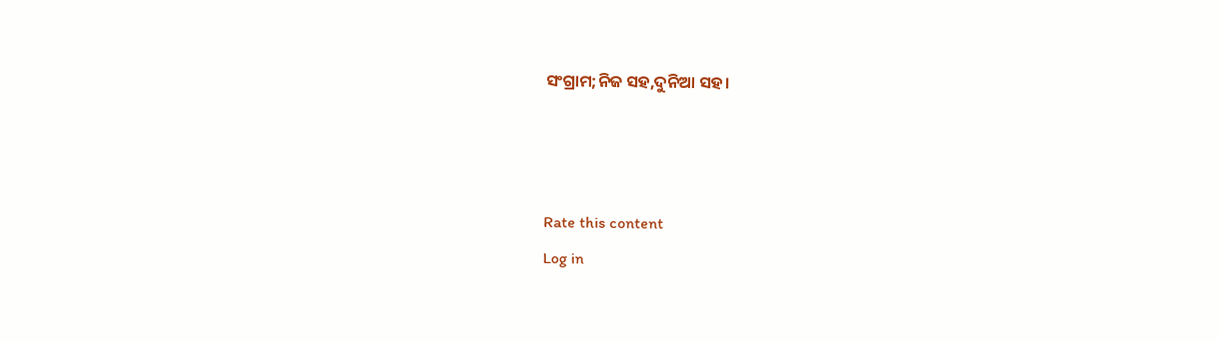ସଂଗ୍ରାମ;ନିଜ ସହ,ଦୁନିଆ ସହ।



Rate this content
Log in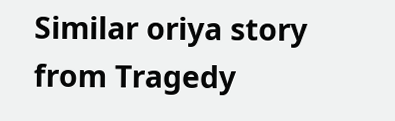Similar oriya story from Tragedy